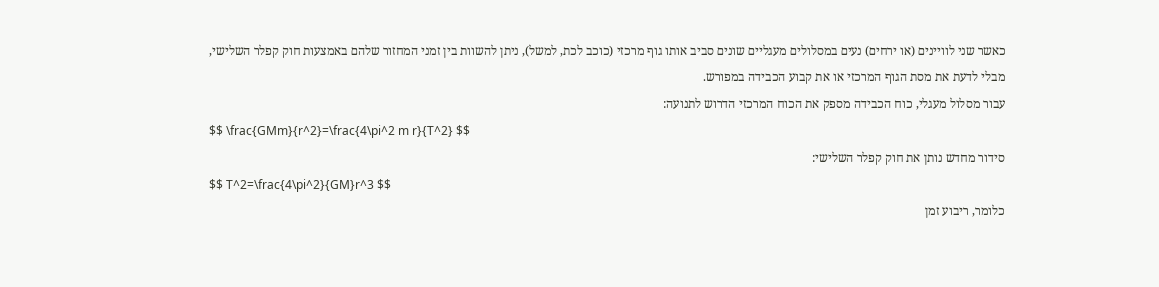כאשר שני לוויינים (או ירחים) נעים במסלולים מעגליים שונים סביב אותו גוף מרכזי (כוכב לכת, למשל), ניתן להשוות בין זמני המחזור שלהם באמצעות חוק קפלר השלישי, מבלי לדעת את מסת הגוף המרכזי או את קבוע הכבידה במפורש.
עבור מסלול מעגלי, כוח הכבידה מספק את הכוח המרכזי הדרוש לתנועה:
$$ \frac{GMm}{r^2}=\frac{4\pi^2 m r}{T^2} $$
סידור מחדש נותן את חוק קפלר השלישי:
$$ T^2=\frac{4\pi^2}{GM}r^3 $$
כלומר, ריבוע זמן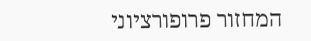המחזור פרופורציוני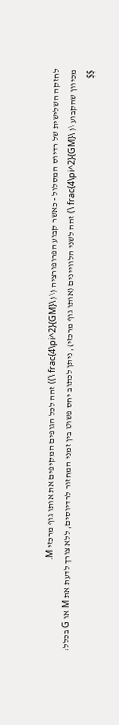לחזקה השלישית של רדיוס המסלול - כאשר קבוע הפרופורציה (\( \frac{4\pi^2}{GM} \)) זהה לכל הגופים המקיפים את אותו גוף מרכזי M.
מכיוון שהקבוע \( \frac{4\pi^2}{GM} \) זהה לשני הלוויינים (אותו גוף מרכזי), ניתן לכתוב יחס פשוט בין זמני המחזור לרדיוסים, ללא צורך לדעת את M או G בכלל:
$$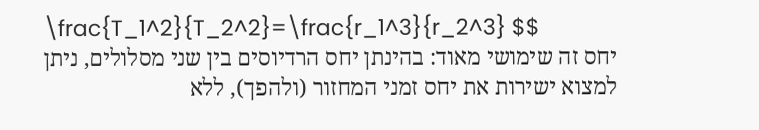\frac{T_1^2}{T_2^2}=\frac{r_1^3}{r_2^3} $$
יחס זה שימושי מאוד: בהינתן יחס הרדיוסים בין שני מסלולים, ניתן למצוא ישירות את יחס זמני המחזור (ולהפך), ללא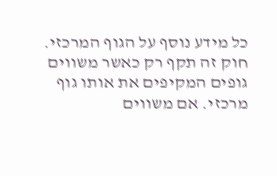כל מידע נוסף על הגוף המרכזי.
חוק זה תקף רק כאשר משווים גופים המקיפים את אותו גוף מרכזי. אם משווים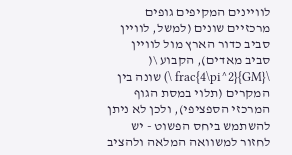לוויינים המקיפים גופים מרכזיים שונים (למשל, לוויין סביב כדור הארץ מול לוויין סביב מאדים), הקבוע \( \frac{4\pi^2}{GM} \) שונה בין המקרים (תלוי במסת הגוף המרכזי הספציפי), ולכן לא ניתן להשתמש ביחס הפשוט - יש לחזור למשוואה המלאה ולהציב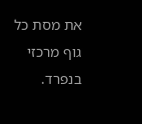את מסת כל גוף מרכזי בנפרד.